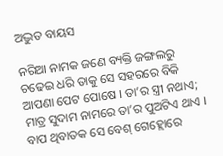ଅଦ୍ଭୁତ ବାୟସ

ନରିଆ ନାମକ ଜଣେ ବ୍ୟକ୍ତି ଜଙ୍ଗଲରୁ ଚଢେଇ ଧରି ତାକୁ ସେ ସହରରେ ବିକି ଆପଣା ପେଟ ପୋଷେ । ତା’ର ସ୍ତ୍ରୀ ନଥାଏ; ମାତ୍ର ସୁଦାମ ନାମରେ ତା’ର ପୁଅଟିଏ ଥାଏ । ବାପ ଥିବାତକ ସେ ବେଶ୍ ଗେହ୍ଲୋରେ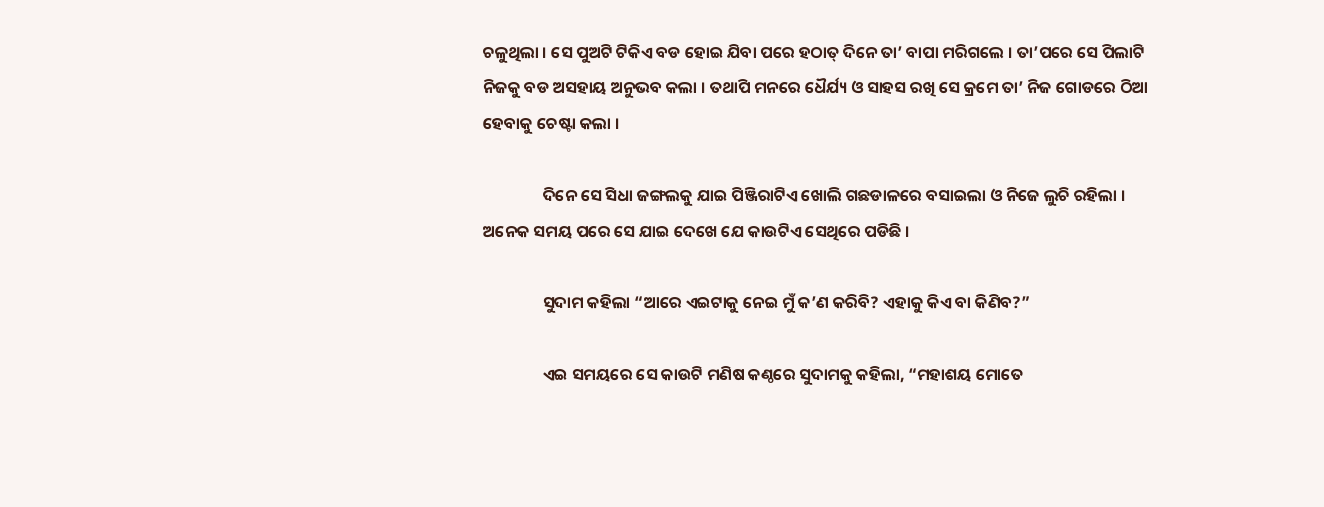ଚଳୁଥିଲା । ସେ ପୁଅଟି ଟିକିଏ ବଡ ହୋଇ ଯିବା ପରେ ହଠାତ୍ ଦିନେ ତା’ ବାପା ମରିଗଲେ । ତା’ପରେ ସେ ପିଲାଟି ନିଜକୁ ବଡ ଅସହାୟ ଅନୁଭବ କଲା । ତଥାପି ମନରେ ଧୈର୍ଯ୍ୟ ଓ ସାହସ ରଖି ସେ କ୍ରମେ ତା’ ନିଜ ଗୋଡରେ ଠିଆ ହେବାକୁ ଚେଷ୍ଟା କଲା ।

                ଦିନେ ସେ ସିଧା ଜଙ୍ଗଲକୁ ଯାଇ ପିଞ୍ଜିରାଟିଏ ଖୋଲି ଗଛଡାଳରେ ବସାଇଲା ଓ ନିଜେ ଲୁଚି ରହିଲା । ଅନେକ ସମୟ ପରେ ସେ ଯାଇ ଦେଖେ ଯେ କାଉଟିଏ ସେଥିରେ ପଡିଛି ।

                ସୁଦାମ କହିଲା “ଆରେ ଏଇଟାକୁ ନେଇ ମୁଁ କ’ଣ କରିବି? ଏହାକୁ କିଏ ବା କିଣିବ?”

                ଏଇ ସମୟରେ ସେ କାଉଟି ମଣିଷ କଣ୍ଠରେ ସୁଦାମକୁ କହିଲା, “ମହାଶୟ ମୋତେ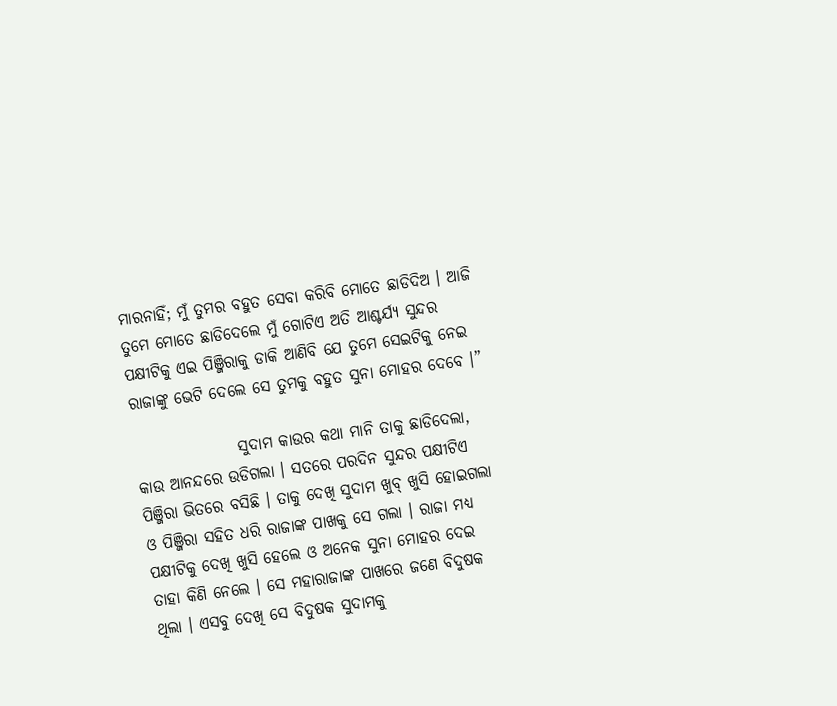ମାରନାହିଁ; ମୁଁ ତୁମର ବହୁତ ସେବା କରିବି ମୋତେ ଛାଡିଦିଅ । ଆଜି ତୁମେ ମୋତେ ଛାଡିଦେଲେ ମୁଁ ଗୋଟିଏ ଅତି ଆଶ୍ଚର୍ଯ୍ୟ ସୁନ୍ଦର ପକ୍ଷୀଟିକୁ ଏଇ ପିଞ୍ଜିରାକୁ ଡାକି ଆଣିବି ଯେ ତୁମେ ସେଇଟିକୁ ନେଇ ରାଜାଙ୍କୁ ଭେଟି ଦେଲେ ସେ ତୁମକୁ ବହୁତ ସୁନା ମୋହର ଦେବେ ।”

                ସୁଦାମ କାଉର କଥା ମାନି ତାକୁ ଛାଡିଦେଲା, କାଉ ଆନନ୍ଦରେ ଉଡିଗଲା । ସତରେ ପରଦିନ ସୁନ୍ଦର ପକ୍ଷୀଟିଏ ପିଞ୍ଜିରା ଭିତରେ ବସିଛି । ତାକୁ ଦେଖି ସୁଦାମ ଖୁବ୍ ଖୁସି ହୋଇଗଲା ଓ ପିଞ୍ଜିରା ସହିତ ଧରି ରାଜାଙ୍କ ପାଖକୁ ସେ ଗଲା । ରାଜା ମଧ୍ୟ ପକ୍ଷୀଟିକୁ ଦେଖି ଖୁସି ହେଲେ ଓ ଅନେକ ସୁନା ମୋହର ଦେଇ ତାହା କିଣି ନେଲେ । ସେ ମହାରାଜାଙ୍କ ପାଖରେ ଜଣେ ବିଦୁଷକ ଥିଲା । ଏସବୁ ଦେଖି ସେ ବିଦୁଷକ ସୁଦାମକୁ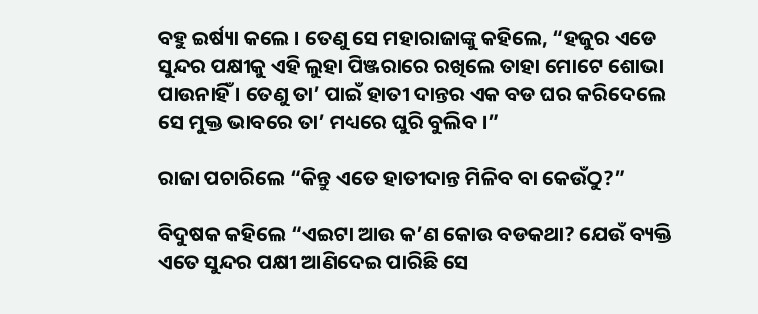ବହୁ ଇର୍ଷ୍ୟା କଲେ । ତେଣୁ ସେ ମହାରାଜାଙ୍କୁ କହିଲେ, “ହଜୁର ଏଡେ ସୁନ୍ଦର ପକ୍ଷୀକୁ ଏହି ଲୁହା ପିଞ୍ଜରାରେ ରଖିଲେ ତାହା ମୋଟେ ଶୋଭା ପାଉନାହିଁ । ତେଣୁ ତା’ ପାଇଁ ହାତୀ ଦାନ୍ତର ଏକ ବଡ ଘର କରିଦେଲେ ସେ ମୁକ୍ତ ଭାବରେ ତା’ ମଧ୍ୟରେ ଘୁରି ବୁଲିବ ।”

ରାଜା ପଚାରିଲେ “କିନ୍ତୁ ଏତେ ହାତୀଦାନ୍ତ ମିଳିବ ବା କେଉଁଠୁ?”

ବିଦୁଷକ କହିଲେ “ଏଇଟା ଆଉ କ’ଣ କୋଉ ବଡକଥା? ଯେଉଁ ବ୍ୟକ୍ତି ଏତେ ସୁନ୍ଦର ପକ୍ଷୀ ଆଣିଦେଇ ପାରିଛି ସେ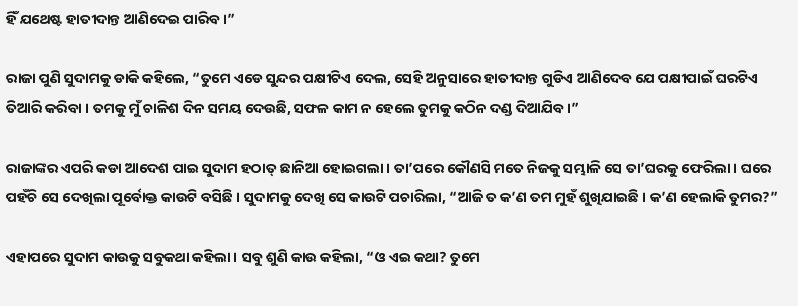ହିଁ ଯଥେଷ୍ଟ ହାତୀଦାନ୍ତ ଆଣିଦେଇ ପାରିବ ।”

ରାଜା ପୁଣି ସୁଦାମକୁ ଡାକି କହିଲେ, “ତୁମେ ଏଡେ ସୁନ୍ଦର ପକ୍ଷୀଟିଏ ଦେଲ, ସେହି ଅନୁସାରେ ହାତୀଦାନ୍ତ ଗୁଡିଏ ଆଣିଦେବ ଯେ ପକ୍ଷୀପାଇଁ ଘରଟିଏ ତିଆରି କରିବା । ତମକୁ ମୁଁ ଚାଳିଶ ଦିନ ସମୟ ଦେଉଛି, ସଫଳ କାମ ନ ହେଲେ ତୁମକୁ କଠିନ ଦଣ୍ଡ ଦିଆଯିବ ।”

ରାଜାଙ୍କର ଏପରି କଡା ଆଦେଶ ପାଇ ସୁଦାମ ହଠାତ୍ ଛାନିଆ ହୋଇଗଲା । ତା’ପରେ କୌଣସି ମତେ ନିଜକୁ ସମ୍ଭାଳି ସେ ତା’ଘରକୁ ଫେରିଲା । ଘରେ ପହଁଚି ସେ ଦେଖିଲା ପୂର୍ବୋକ୍ତ କାଉଟି ବସିଛି । ସୁଦାମକୁ ଦେଖି ସେ କାଉଟି ପଚାରିଲା, “ଆଜି ତ କ’ଣ ତମ ମୁହଁ ଶୁଖିଯାଇଛି । କ’ଣ ହେଲାକି ତୁମର?”

ଏହାପରେ ସୁଦାମ କାଉକୁ ସବୁକଥା କହିଲା । ସବୁ ଶୁଣି କାଉ କହିଲା, “ଓ ଏଇ କଥା? ତୁମେ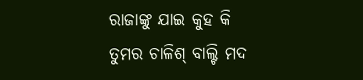ରାଜାଙ୍କୁ ଯାଇ କୁହ କି ତୁମର ଚାଳିଶ୍ ବାଲ୍ଟି ମଦ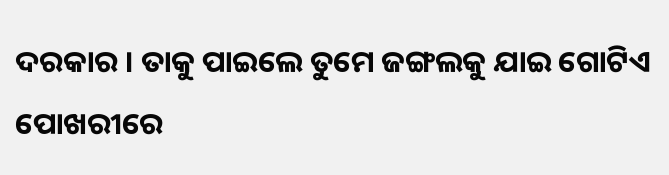ଦରକାର । ତାକୁ ପାଇଲେ ତୁମେ ଜଙ୍ଗଲକୁ ଯାଇ ଗୋଟିଏ ପୋଖରୀରେ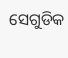ସେଗୁଡିକ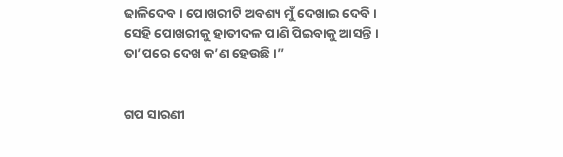ଢାଳିଦେବ । ପୋଖରୀଟି ଅବଶ୍ୟ ମୁଁ ଦେଖାଇ ଦେବି । ସେହି ପୋଖରୀକୁ ହାତୀଦଳ ପାଣି ପିଇବାକୁ ଆସନ୍ତି । ତା’ପରେ ଦେଖ କ’ଣ ହେଉଛି ।”


ଗପ ସାରଣୀ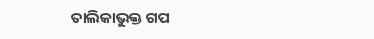ତାଲିକାଭୁକ୍ତ ଗପ